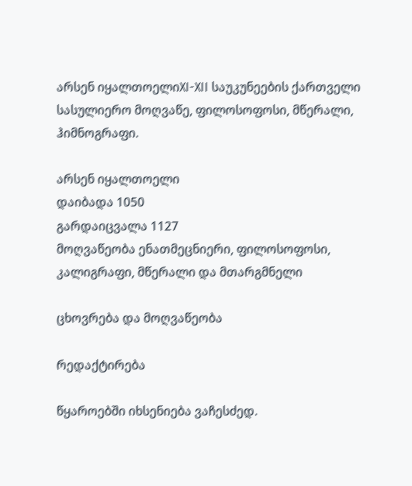არსენ იყალთოელიXI-XII საუკუნეების ქართველი სასულიერო მოღვაწე, ფილოსოფოსი, მწერალი, ჰიმნოგრაფი.

არსენ იყალთოელი
დაიბადა 1050
გარდაიცვალა 1127
მოღვაწეობა ენათმეცნიერი, ფილოსოფოსი, კალიგრაფი, მწერალი და მთარგმნელი

ცხოვრება და მოღვაწეობა

რედაქტირება

წყაროებში იხსენიება ვაჩესძედ.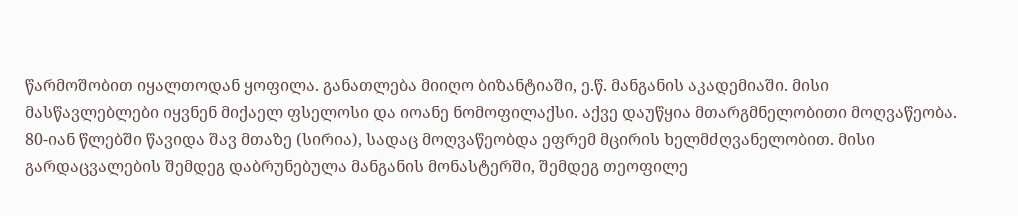წარმოშობით იყალთოდან ყოფილა. განათლება მიიღო ბიზანტიაში, ე.წ. მანგანის აკადემიაში. მისი მასწავლებლები იყვნენ მიქაელ ფსელოსი და იოანე ნომოფილაქსი. აქვე დაუწყია მთარგმნელობითი მოღვაწეობა. 80-იან წლებში წავიდა შავ მთაზე (სირია), სადაც მოღვაწეობდა ეფრემ მცირის ხელმძღვანელობით. მისი გარდაცვალების შემდეგ დაბრუნებულა მანგანის მონასტერში, შემდეგ თეოფილე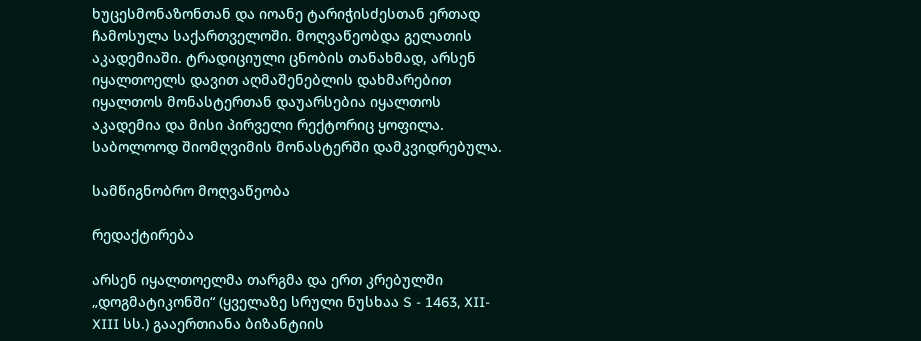ხუცესმონაზონთან და იოანე ტარიჭისძესთან ერთად ჩამოსულა საქართველოში. მოღვაწეობდა გელათის აკადემიაში. ტრადიციული ცნობის თანახმად, არსენ იყალთოელს დავით აღმაშენებლის დახმარებით იყალთოს მონასტერთან დაუარსებია იყალთოს აკადემია და მისი პირველი რექტორიც ყოფილა. საბოლოოდ შიომღვიმის მონასტერში დამკვიდრებულა.

სამწიგნობრო მოღვაწეობა

რედაქტირება

არსენ იყალთოელმა თარგმა და ერთ კრებულში „დოგმატიკონში“ (ყველაზე სრული ნუსხაა S - 1463, XII-XIII სს.) გააერთიანა ბიზანტიის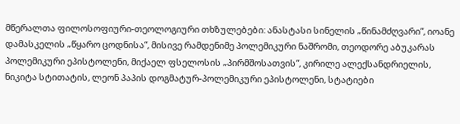მწერალთა ფილოსოფიური-თეოლოგიური თხზულებები: ანასტასი სინელის „წინამძღვარი“, იოანე დამასკელის „წყარო ცოდნისა“, მისივე რამდენიმე პოლემიკური ნაშრომი, თეოდორე აბუკარას პოლემიკური ეპისტოლენი, მიქაელ ფსელოსის „პირმშოსათვის“, კირილე ალექსანდრიელის, ნიკიტა სტითატის, ლეონ პაპის დოგმატურ-პოლემიკური ეპისტოლენი, სტატიები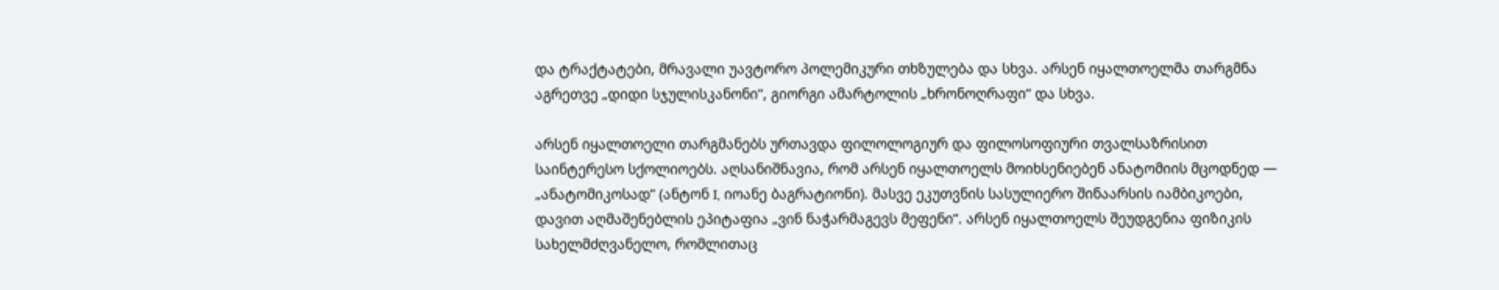და ტრაქტატები, მრავალი უავტორო პოლემიკური თხზულება და სხვა. არსენ იყალთოელმა თარგმნა აგრეთვე „დიდი სჯულისკანონი“, გიორგი ამარტოლის „ხრონოღრაფი“ და სხვა.

არსენ იყალთოელი თარგმანებს ურთავდა ფილოლოგიურ და ფილოსოფიური თვალსაზრისით საინტერესო სქოლიოებს. აღსანიშნავია, რომ არსენ იყალთოელს მოიხსენიებენ ანატომიის მცოდნედ — „ანატომიკოსად“ (ანტონ I, იოანე ბაგრატიონი). მასვე ეკუთვნის სასულიერო შინაარსის იამბიკოები, დავით აღმაშენებლის ეპიტაფია „ვინ ნაჭარმაგევს მეფენი“. არსენ იყალთოელს შეუდგენია ფიზიკის სახელმძღვანელო, რომლითაც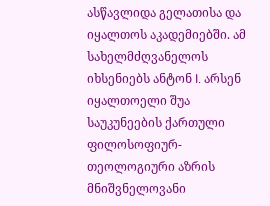ასწავლიდა გელათისა და იყალთოს აკადემიებში. ამ სახელმძღვანელოს იხსენიებს ანტონ I. არსენ იყალთოელი შუა საუკუნეების ქართული ფილოსოფიურ-თეოლოგიური აზრის მნიშვნელოვანი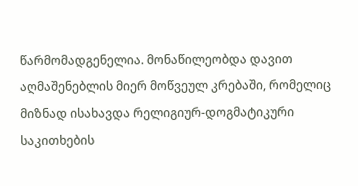წარმომადგენელია. მონაწილეობდა დავით აღმაშენებლის მიერ მოწვეულ კრებაში, რომელიც მიზნად ისახავდა რელიგიურ-დოგმატიკური საკითხების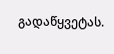გადაწყვეტას.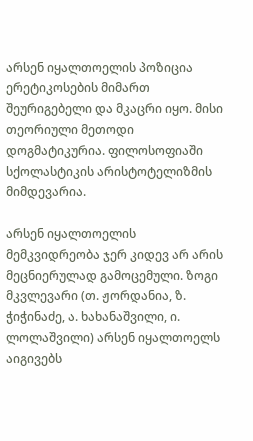არსენ იყალთოელის პოზიცია ერეტიკოსების მიმართ შეურიგებელი და მკაცრი იყო. მისი თეორიული მეთოდი დოგმატიკურია. ფილოსოფიაში სქოლასტიკის არისტოტელიზმის მიმდევარია.

არსენ იყალთოელის მემკვიდრეობა ჯერ კიდევ არ არის მეცნიერულად გამოცემული. ზოგი მკვლევარი (თ. ჟორდანია, ზ. ჭიჭინაძე, ა. ხახანაშვილი, ი. ლოლაშვილი) არსენ იყალთოელს აიგივებს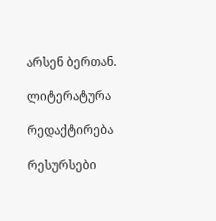არსენ ბერთან.

ლიტერატურა

რედაქტირება

რესურსები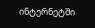ინტერნეტში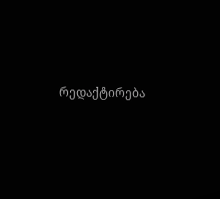რედაქტირება